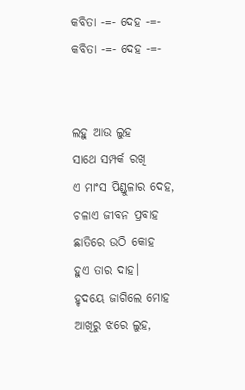କବିତା -=- ଦେହ -=-
କବିତା -=- ଦେହ -=-


ଲହୁ ଆଉ ଲୁହ
ସାଥେ ସମ୍ପର୍କ ରଖି
ଏ ମାଂସ ପିଣ୍ଡୁଳାର ଦେହ,
ଚଳାଏ ଜୀବନ ପ୍ରବାହ
ଛାତିରେ ଉଠି କୋହ
ହୁଏ ତାର ଦାହ।
ହୃଦୟେ ଜାଗିଲେ ମୋହ
ଆଖିରୁ ଝରେ ଲୁହ,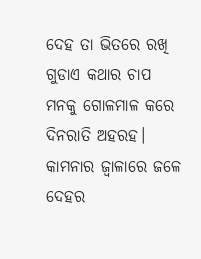ଦେହ ତା ଭିତରେ ରଖି
ଗୁଡାଏ କଥାର ଚାପ
ମନକୁ ଗୋଳମାଳ କରେ
ଦିନରାତି ଅହରହ।
କାମନାର ଜ୍ଵାଳାରେ ଜଳେ
ଦେହର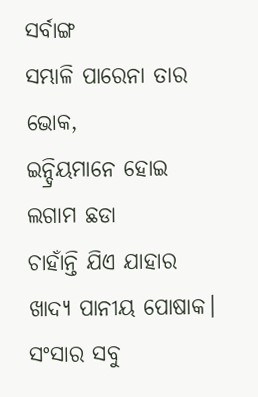ସର୍ବାଙ୍ଗ
ସମ୍ଭାଳି ପାରେନା ତାର ଭୋକ,
ଇନ୍ଦ୍ରିୟମାନେ ହୋଇ
ଲଗାମ ଛଡା
ଚାହାଁନ୍ତି ଯିଏ ଯାହାର
ଖାଦ୍ୟ ପାନୀୟ ପୋଷାକ।
ସଂସାର ସବୁ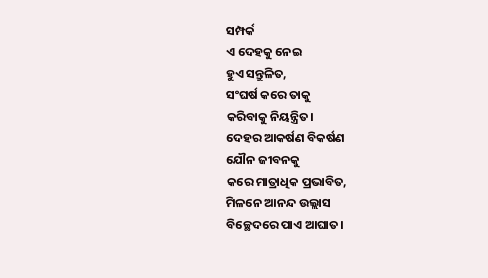ସମ୍ପର୍କ
ଏ ଦେହକୁ ନେଇ
ହୁଏ ସନ୍ତୁଳିତ,
ସଂଘର୍ଷ କରେ ତାକୁ
କରିବାକୁ ନିୟନ୍ତ୍ରିତ।
ଦେହର ଆକର୍ଷଣ ବିକର୍ଷଣ
ଯୌନ ଜୀବନକୁ
କରେ ମାତ୍ରାଧିକ ପ୍ରଭାବିତ,
ମିଳନେ ଆନନ୍ଦ ଉଲ୍ଲାସ
ବିଚ୍ଛେଦରେ ପାଏ ଆଘାତ।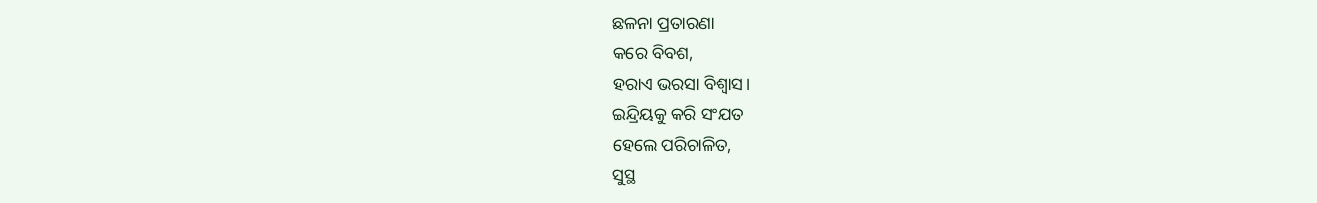ଛଳନା ପ୍ରତାରଣା
କରେ ବିବଶ,
ହରାଏ ଭରସା ବିଶ୍ଵାସ।
ଇନ୍ଦ୍ରିୟକୁ କରି ସଂଯତ
ହେଲେ ପରିଚାଳିତ,
ସୁସ୍ଥ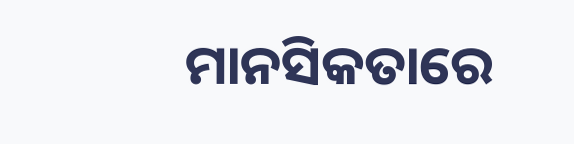ମାନସିକତାରେ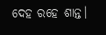ଦେହ ରହେ ଶାନ୍ତ।